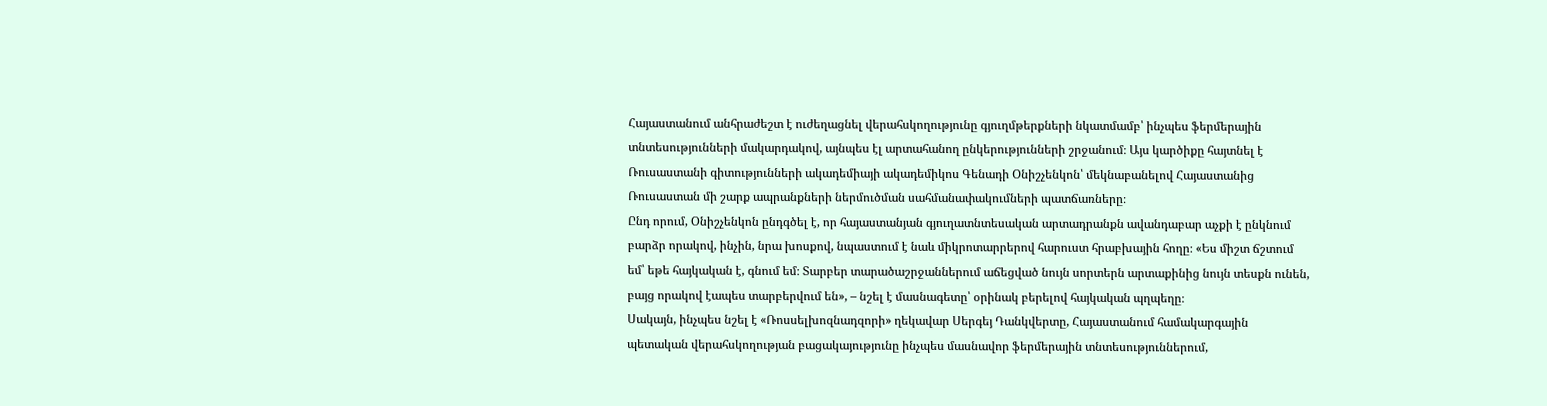Հայաստանում անհրաժեշտ է ուժեղացնել վերահսկողությունը գյուղմթերքների նկատմամբ՝ ինչպես ֆերմերային տնտեսությունների մակարդակով, այնպես էլ արտահանող ընկերությունների շրջանում։ Այս կարծիքը հայտնել է Ռուսաստանի գիտությունների ակադեմիայի ակադեմիկոս Գենադի Օնիշչենկոն՝ մեկնաբանելով Հայաստանից Ռուսաստան մի շարք ապրանքների ներմուծման սահմանափակումների պատճառները։
Ընդ որում, Օնիշչենկոն ընդգծել է, որ հայաստանյան գյուղատնտեսական արտադրանքն ավանդաբար աչքի է ընկնում բարձր որակով, ինչին, նրա խոսքով, նպաստում է նաև միկրոտարրերով հարուստ հրաբխային հողը։ «Ես միշտ ճշտում եմ՝ եթե հայկական է, գնում եմ։ Տարբեր տարածաշրջաններում աճեցված նույն սորտերն արտաքինից նույն տեսքն ունեն, բայց որակով էապես տարբերվում են», – նշել է մասնագետը՝ օրինակ բերելով հայկական պղպեղը։
Սակայն, ինչպես նշել է «Ռոսսելխոզնադզորի» ղեկավար Սերգեյ Դանկվերտը, Հայաստանում համակարգային պետական վերահսկողության բացակայությունը ինչպես մասնավոր ֆերմերային տնտեսություններում,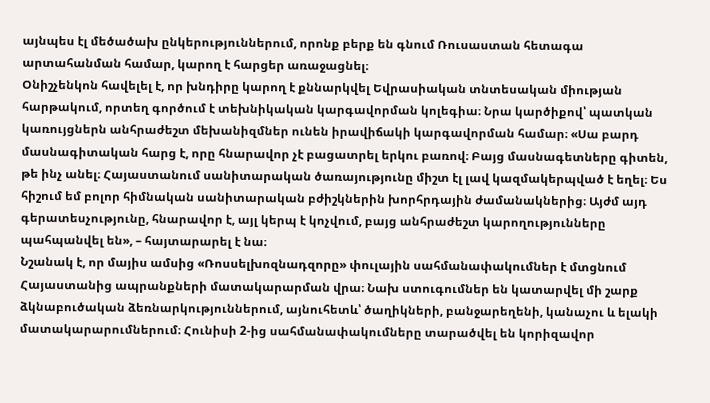այնպես էլ մեծածախ ընկերություններում, որոնք բերք են գնում Ռուսաստան հետագա արտահանման համար, կարող է հարցեր առաջացնել։
Օնիշչենկոն հավելել է, որ խնդիրը կարող է քննարկվել Եվրասիական տնտեսական միության հարթակում, որտեղ գործում է տեխնիկական կարգավորման կոլեգիա։ Նրա կարծիքով՝ պատկան կառույցներն անհրաժեշտ մեխանիզմներ ունեն իրավիճակի կարգավորման համար։ «Սա բարդ մասնագիտական հարց է, որը հնարավոր չէ բացատրել երկու բառով։ Բայց մասնագետները գիտեն, թե ինչ անել։ Հայաստանում սանիտարական ծառայությունը միշտ էլ լավ կազմակերպված է եղել։ Ես հիշում եմ բոլոր հիմնական սանիտարական բժիշկներին խորհրդային ժամանակներից։ Այժմ այդ գերատեսչությունը, հնարավոր է, այլ կերպ է կոչվում, բայց անհրաժեշտ կարողությունները պահպանվել են», – հայտարարել է նա։
Նշանակ է, որ մայիս ամսից «Ռոսսելխոզնադզորը» փուլային սահմանափակումներ է մտցնում Հայաստանից ապրանքների մատակարարման վրա։ Նախ ստուգումներ են կատարվել մի շարք ձկնաբուծական ձեռնարկություններում, այնուհետև՝ ծաղիկների, բանջարեղենի, կանաչու և ելակի մատակարարումներում։ Հունիսի 2-ից սահմանափակումները տարածվել են կորիզավոր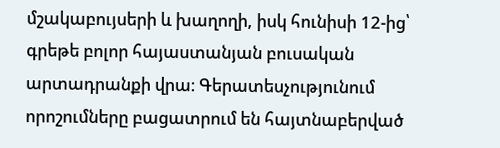մշակաբույսերի և խաղողի, իսկ հունիսի 12-ից՝ գրեթե բոլոր հայաստանյան բուսական արտադրանքի վրա։ Գերատեսչությունում որոշումները բացատրում են հայտնաբերված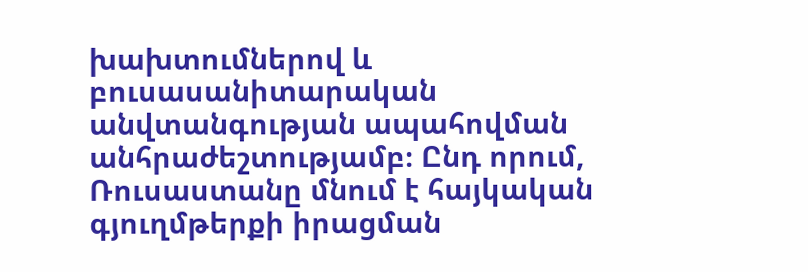խախտումներով և բուսասանիտարական անվտանգության ապահովման անհրաժեշտությամբ։ Ընդ որում, Ռուսաստանը մնում է հայկական գյուղմթերքի իրացման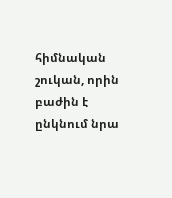հիմնական շուկան, որին բաժին է ընկնում նրա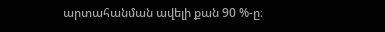արտահանման ավելի քան 90 %-ը։